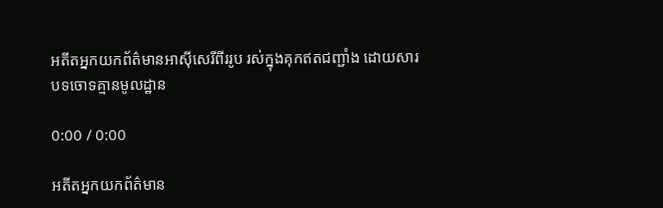អតីតអ្នកយកព័ត៌មានអាស៊ីសេរីពីររូប រស់ក្នុងគុកឥតជញ្ជាំង ដោយសារបទចោទគ្មានមូលដ្ឋាន

0:00 / 0:00

អតីតអ្នកយកព័ត៌មាន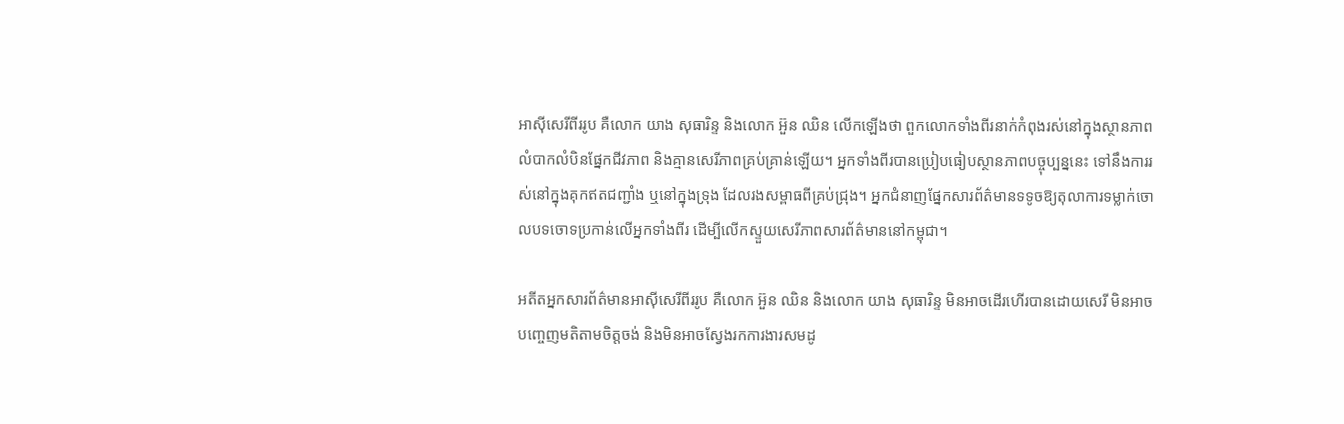អាស៊ីសេរីពីររូប គឺលោក យាង សុធារិន្ទ និងលោក អ៊ួន ឈិន លើកឡើងថា ពួកលោកទាំងពីរនាក់កំពុងរស់នៅក្នុងស្ថានភាពលំបាកលំបិនផ្នែកជីវភាព និងគ្មានសេរីភាពគ្រប់គ្រាន់ឡើយ។ អ្នកទាំងពីរបានប្រៀបធៀបស្ថានភាពបច្ចុប្បន្ននេះ ទៅនឹងការរស់នៅក្នុងគុកឥតជញ្ជាំង ឬនៅក្នុងទ្រុង ដែលរងសម្ពាធពីគ្រប់ជ្រុង។ អ្នកជំនាញផ្នែកសារព័ត៌មានទទូចឱ្យតុលាការទម្លាក់ចោលបទចោទប្រកាន់លើអ្នកទាំងពីរ ដើម្បីលើកស្ទួយសេរីភាពសារព័ត៌មាននៅកម្ពុជា។

អតីតអ្នកសារព័ត៌មានអាស៊ីសេរីពីររូប គឺលោក អ៊ួន ឈិន និងលោក យាង សុធារិន្ទ មិនអាចដើរហើរបានដោយសេរី មិនអាចបញ្ចេញមតិតាមចិត្តចង់ និងមិនអាចស្វែងរកការងារសមដូ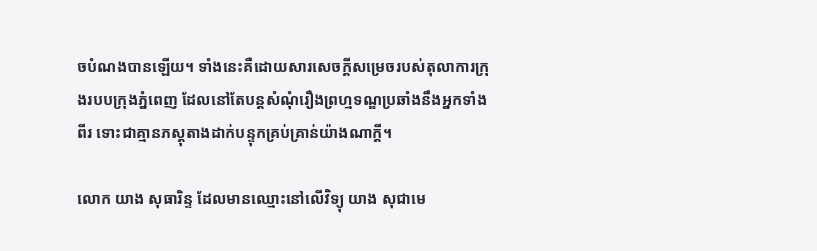ចបំណងបានឡើយ។ ទាំងនេះគឺដោយសារសេចក្ដីសម្រេចរបស់តុលាការក្រុងរបបក្រុងភ្នំពេញ ដែលនៅតែបន្តសំណុំរឿងព្រហ្មទណ្ឌប្រឆាំងនឹងអ្នកទាំងពីរ ទោះជាគ្មានភស្តុតាងដាក់បន្ទុកគ្រប់គ្រាន់យ៉ាងណាក្ដី។

លោក យាង សុធារិន្ទ ដែលមានឈ្មោះនៅលើវិទ្យុ យាង សុជាមេ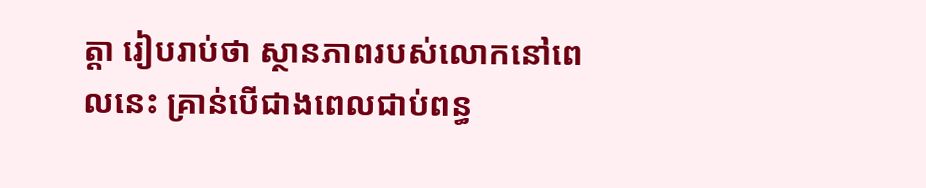ត្តា រៀបរាប់ថា ស្ថានភាពរបស់លោកនៅពេលនេះ គ្រាន់បើជាងពេលជាប់ពន្ធ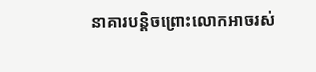នាគារបន្តិចព្រោះលោកអាចរស់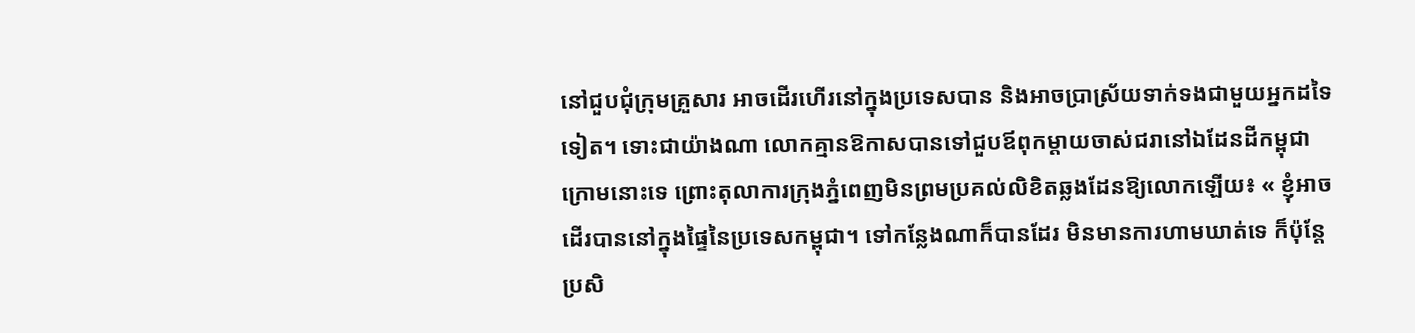នៅជួបជុំក្រុមគ្រួសារ អាចដើរហើរនៅក្នុងប្រទេសបាន និងអាចប្រាស្រ័យទាក់ទងជាមួយអ្នកដទៃទៀត។ ទោះជាយ៉ាងណា លោកគ្មានឱកាសបានទៅជួបឪពុកម្ដាយចាស់ជរានៅឯដែនដីកម្ពុជាក្រោមនោះទេ ព្រោះតុលាការក្រុងភ្នំពេញមិនព្រមប្រគល់លិខិតឆ្លងដែនឱ្យលោកឡើយ៖ « ខ្ញុំអាចដើរបាននៅក្នុងផ្ទៃនៃប្រទេសកម្ពុជា។ ទៅកន្លែងណាក៏បានដែរ មិនមានការហាមឃាត់ទេ ក៏ប៉ុន្តែប្រសិ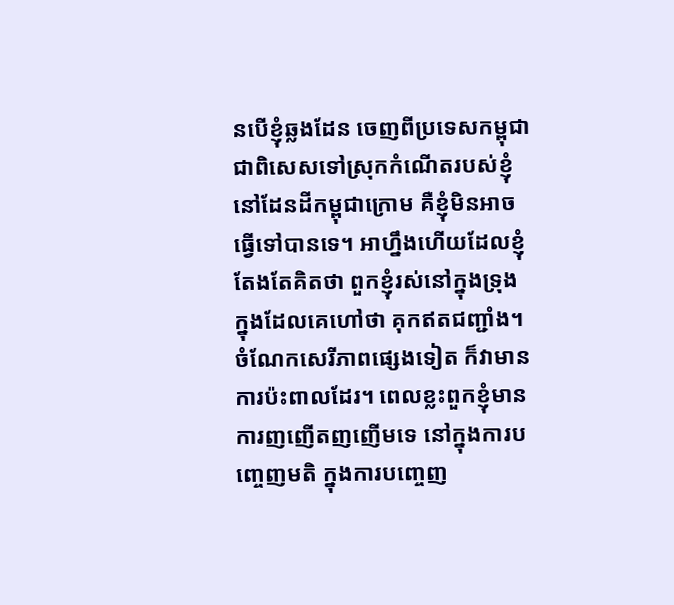នបើខ្ញុំឆ្លងដែន ចេញពីប្រទេសកម្ពុជា ជាពិសេសទៅស្រុកកំណើតរបស់ខ្ញុំនៅដែនដីកម្ពុជាក្រោម គឺខ្ញុំមិនអាចធ្វើទៅបានទេ។ អាហ្នឹងហើយដែលខ្ញុំតែងតែគិតថា ពួកខ្ញុំរស់នៅក្នុងទ្រុង ក្នុងដែលគេហៅថា គុកឥតជញ្ជាំង។ ចំណែកសេរីភាពផ្សេងទៀត ក៏វាមានការប៉ះពាលដែរ។ ពេលខ្លះពួកខ្ញុំមានការញញើតញញើមទេ នៅក្នុងការបញ្ចេញមតិ ក្នុងការបញ្ចេញ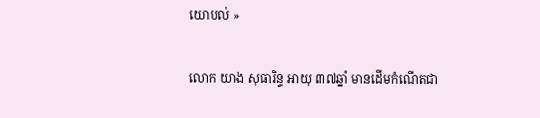យោបល់ »

លោក យាង សុធារិន្ទ អាយុ ៣៧ឆ្នាំ មានដើមកំណើតជា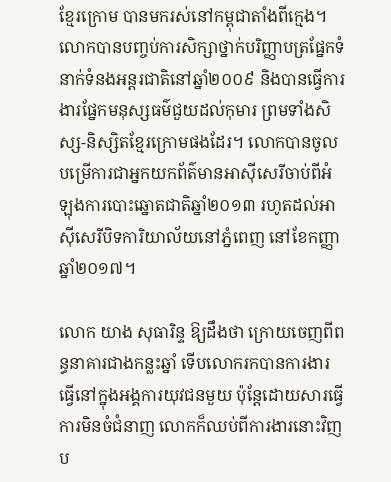ខ្មែរក្រោម បានមករស់នៅកម្ពុជាតាំងពីក្មេង។ លោកបានបញ្ចប់ការសិក្សាថ្នាក់បរិញ្ញាបត្រផ្នែកទំនាក់ទំនងអន្តរជាតិនៅឆ្នាំ២០០៩ និងបានធ្វើការងារផ្នែកមនុស្សធម៌ជួយដល់កុមារ ព្រមទាំងសិស្ស-និស្សិតខ្មែរក្រោមផងដែរ។ លោកបានចូលបម្រើការជាអ្នកយកព័ត៌មានអាស៊ីសេរីចាប់ពីអំឡុងការបោះឆ្នោតជាតិឆ្នាំ២០១៣ រហូតដល់អាស៊ីសេរីបិទការិយាល័យនៅភ្នំពេញ នៅខែកញ្ញា ឆ្នាំ២០១៧។

លោក យាង សុធារិន្ទ ឱ្យដឹងថា ក្រោយចេញពីពន្ធនាគារជាងកន្លះឆ្នាំ ទើបលោករកបានការងារធ្វើនៅក្នុងអង្គការយុវជនមួយ ប៉ុន្តែដោយសារធ្វើការមិនចំជំនាញ លោកក៏ឈប់ពីការងារនោះវិញ ប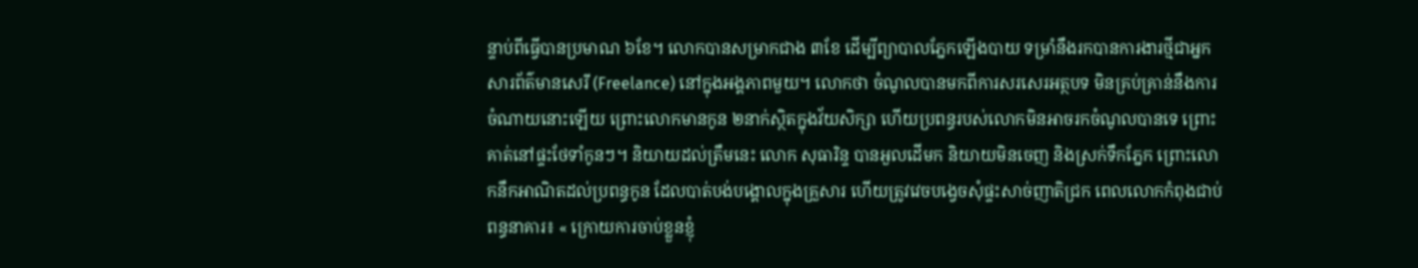ន្ទាប់ពីធ្វើបានប្រមាណ ៦ខែ។ លោកបានសម្រាកជាង ៣ខែ ដើម្បីព្យាបាលភ្នែកឡើងបាយ ទម្រាំនឹងរកបានការងារថ្មីជាអ្នកសារព័ត៌មានសេរី (Freelance) នៅក្នុងអង្គភាពមួយ។ លោកថា ចំណូលបានមកពីការសរសេរអត្ថបទ មិនគ្រប់គ្រាន់នឹងការចំណាយនោះឡើយ ព្រោះលោកមានកូន ២នាក់ស្ថិតក្នុងវ័យសិក្សា ហើយប្រពន្ធរបស់លោកមិនអាចរកចំណូលបានទេ ព្រោះគាត់នៅផ្ទះថែទាំកូនៗ។ និយាយដល់ត្រឹមនេះ លោក សុធារិន្ទ បានអួលដើមក និយាយមិនចេញ និងស្រក់ទឹកភ្នែក ព្រោះលោកនឹកអាណិតដល់ប្រពន្ធកូន ដែលបាត់បង់បង្គោលក្នុងគ្រួសារ ហើយត្រូវវេចបង្វេចសុំផ្ទះសាច់ញាតិជ្រក ពេលលោកកំពុងជាប់ពន្ធនាគារ៖ « ក្រោយការចាប់ខ្លួនខ្ញុំ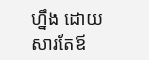ហ្នឹង ដោយសារតែឪ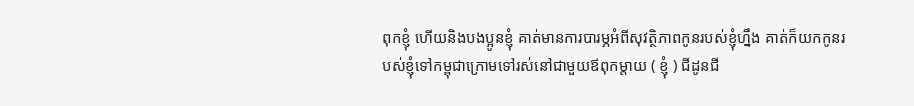ពុកខ្ញុំ ហើយនិងបងប្អូនខ្ញុំ គាត់មានការបារម្ភអំពីសុវត្ថិភាពកូនរបស់ខ្ញុំហ្នឹង គាត់ក៏យកកូនរបស់ខ្ញុំទៅកម្ពុជាក្រោមទៅរស់នៅជាមួយឪពុកម្ដាយ ( ខ្ញុំ ) ជីដូនជី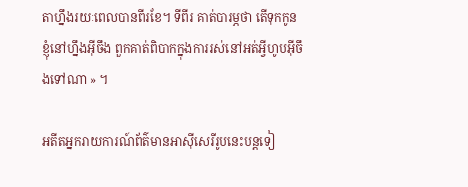តាហ្នឹងរយៈពេលបានពីរខែ។ ទីពីរ គាត់បារម្ភថា តើទុកកូនខ្ញុំនៅហ្នឹងអ៊ីចឹង ពួកគាត់ពិបាកក្នុងការរស់នៅអត់អ្វីហូបអ៊ីចឹងទៅណា » ។

អតីតអ្នករាយការណ៍ព័ត៌មានអាស៊ីសេរីរូបនេះបន្តទៀ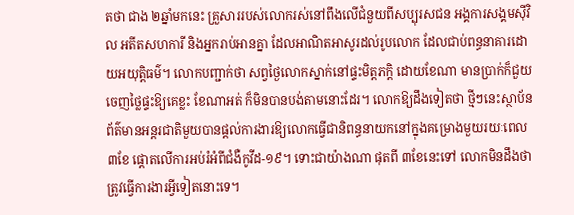តថា ជាង ២ឆ្នាំមកនេះ គ្រួសាររបស់លោករស់នៅពឹងលើជំនួយពីសប្បុរសជន អង្គការសង្គមស៊ីវិល អតីតសហការី និងអ្នករាប់អានគ្នា ដែលអាណិតអាសូរដល់រូបលោក ដែលជាប់ពន្ធនាគារដោយអយុត្តិធម៌។ លោកបញ្ជាក់ថា សព្វថ្ងៃលោកស្នាក់នៅផ្ទះមិត្តភក្តិ ដោយខែណា មានប្រាក់ក៏ជួយចេញថ្លៃផ្ទះឱ្យគេខ្លះ ខែណាអត់ ក៏មិនបានបង់តាមនោះដែរ។ លោកឱ្យដឹងទៀតថា ថ្មីៗនេះស្ថាប័នព័ត៌មានអន្តរជាតិមួយបានផ្ដល់ការងារឱ្យលោកធ្វើជានិពន្ធនាយកនៅក្នុងគម្រោងមួយរយៈពេល ៣ខែ ផ្ដោតលើការអប់រំអំពីជំងឺកូវីដ-១៩។ ទោះជាយ៉ាងណា ផុតពី ៣ខែនេះទៅ លោកមិនដឹងថា ត្រូវធ្វើការងារអ្វីទៀតនោះទេ។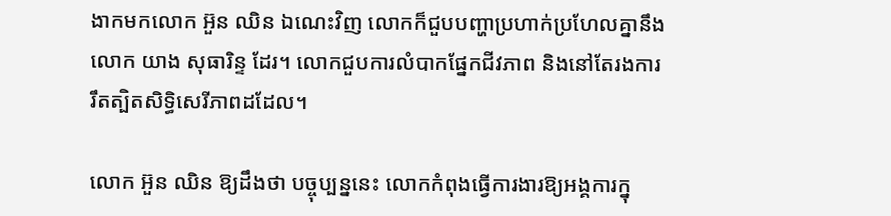ងាកមកលោក អ៊ួន ឈិន ឯណេះវិញ លោកក៏ជួបបញ្ហាប្រហាក់ប្រហែលគ្នានឹងលោក យាង សុធារិន្ទ ដែរ។ លោកជួបការលំបាកផ្នែកជីវភាព និងនៅតែរងការរឹតត្បិតសិទ្ធិសេរីភាពដដែល។

លោក អ៊ួន ឈិន ឱ្យដឹងថា បច្ចុប្បន្ននេះ លោកកំពុងធ្វើការងារឱ្យអង្គការក្នុ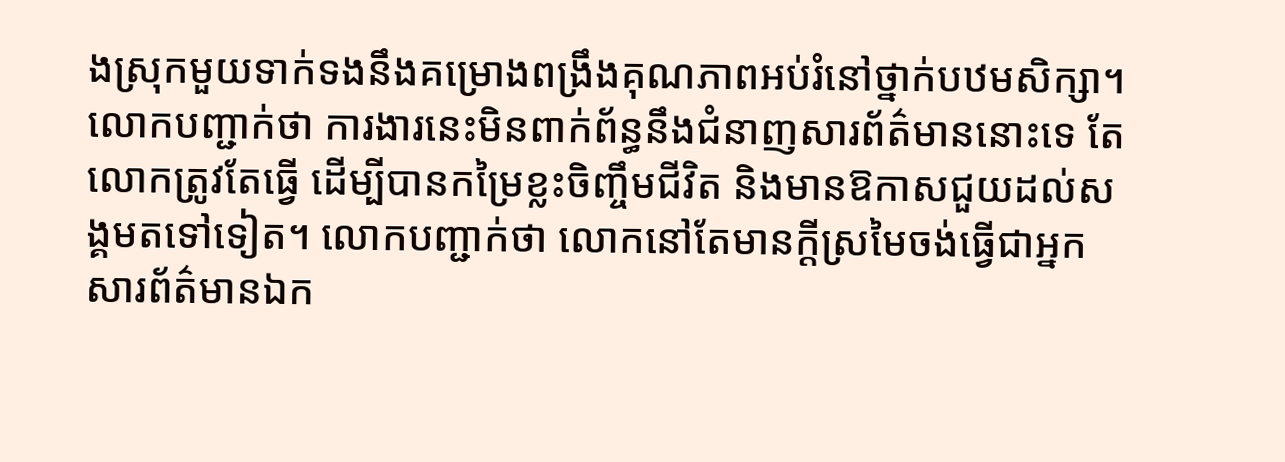ងស្រុកមួយទាក់ទងនឹងគម្រោងពង្រឹងគុណភាពអប់រំនៅថ្នាក់បឋមសិក្សា។ លោកបញ្ជាក់ថា ការងារនេះមិនពាក់ព័ន្ធនឹងជំនាញសារព័ត៌មាននោះទេ តែលោកត្រូវតែធ្វើ ដើម្បីបានកម្រៃខ្លះចិញ្ចឹមជីវិត និងមានឱកាសជួយដល់សង្គមតទៅទៀត។ លោកបញ្ជាក់ថា លោកនៅតែមានក្ដីស្រមៃចង់ធ្វើជាអ្នកសារព័ត៌មានឯក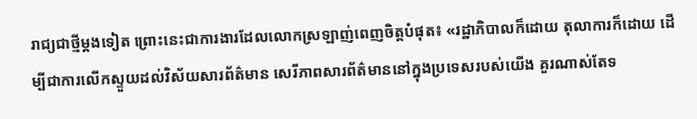រាជ្យជាថ្មីម្ដងទៀត ព្រោះនេះជាការងារដែលលោកស្រឡាញ់ពេញចិត្តបំផុត៖ «រដ្ឋាភិបាលក៏ដោយ តុលាការក៏ដោយ ដើម្បីជាការលើកស្ទួយដល់វិស័យសារព័ត៌មាន សេរីភាពសារព័ត៌មាននៅក្នុងប្រទេសរបស់យើង គួរណាស់តែទ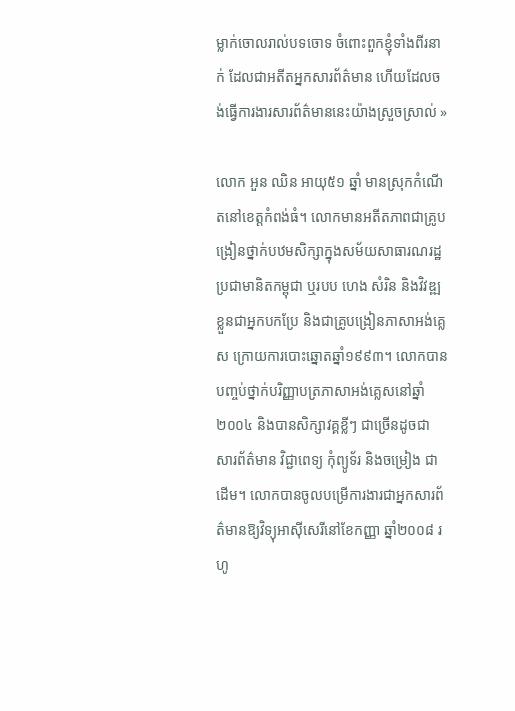ម្លាក់ចោលរាល់បទចោទ ចំពោះពួកខ្ញុំទាំងពីរនាក់ ដែលជាអតីតអ្នកសារព័ត៌មាន ហើយដែលចង់ធ្វើការងារសារព័ត៌មាននេះយ៉ាងស្រួចស្រាល់ »

លោក អួន ឈិន អាយុ៥១ ឆ្នាំ មានស្រុកកំណើតនៅខេត្តកំពង់ធំ។ លោកមានអតីតភាពជាគ្រូបង្រៀនថ្នាក់បឋមសិក្សាក្នុងសម័យសាធារណរដ្ឋប្រជាមានិតកម្ពុជា ឬរបប ហេង សំរិន និងវិវឌ្ឍខ្លួនជាអ្នកបកប្រែ និងជាគ្រូបង្រៀនភាសាអង់គ្លេស ក្រោយការបោះឆ្នោតឆ្នាំ១៩៩៣។ លោកបានបញ្ចប់ថ្នាក់បរិញ្ញាបត្រភាសាអង់គ្លេសនៅឆ្នាំ២០០៤ និងបានសិក្សាវគ្គខ្លីៗ ជាច្រើនដូចជា សារព័ត៌មាន វិជ្ជាពេទ្យ កុំព្យូទ័រ និងចម្រៀង ជាដើម។ លោកបានចូលបម្រើការងារជាអ្នកសារព័ត៌មានឱ្យវិទ្យុអាស៊ីសេរីនៅខែកញ្ញា ឆ្នាំ២០០៨ រហូ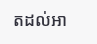តដល់អា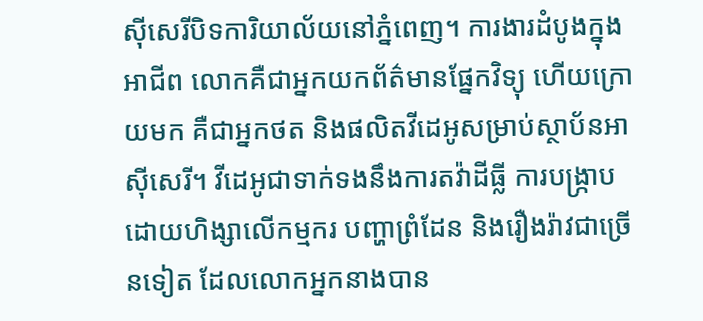ស៊ីសេរីបិទការិយាល័យនៅភ្នំពេញ។ ការងារដំបូងក្នុងអាជីព លោកគឺជាអ្នកយកព័ត៌មានផ្នែកវិទ្យុ ហើយក្រោយមក គឺជាអ្នកថត និងផលិតវីដេអូសម្រាប់ស្ថាប័នអាស៊ីសេរី។ វីដេអូជាទាក់ទងនឹងការតវ៉ាដីធ្លី ការបង្ក្រាបដោយហិង្សាលើកម្មករ បញ្ហាព្រំដែន និងរឿងរ៉ាវជាច្រើនទៀត ដែលលោកអ្នកនាងបាន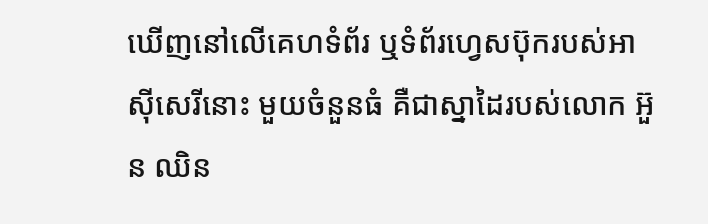ឃើញនៅលើគេហទំព័រ ឬទំព័រហ្វេសប៊ុករបស់អាស៊ីសេរីនោះ មួយចំនួនធំ គឺជាស្នាដៃរបស់លោក អ៊ួន ឈិន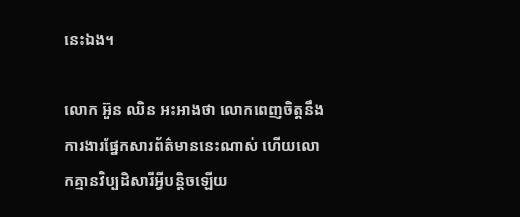នេះឯង។

លោក អ៊ួន ឈិន អះអាងថា លោកពេញចិត្តនឹងការងារផ្នែកសារព័ត៌មាននេះណាស់ ហើយលោកគ្មានវិប្បដិសារីអ្វីបន្តិចឡើយ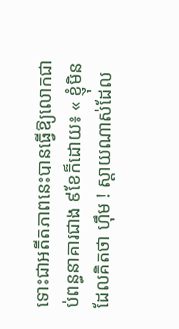ទោះជាអតីតភាពនេះបានធ្វើឱ្យលោកជាប់ពន្ធនាគារជាង ៩ខែក៏ដោយ៖ « ខ្ញុំមិនដែលគិតថា ហ៊ឹម ! ស្ដាយណាស់ដែល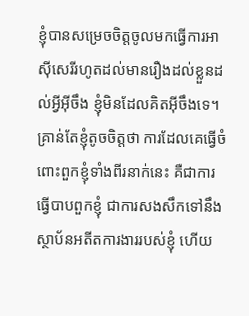ខ្ញុំបានសម្រេចចិត្តចូលមកធ្វើការអាស៊ីសេរីរហូតដល់មានរឿងដល់ខ្លួនដល់អ្វីអ៊ីចឹង ខ្ញុំមិនដែលគិតអ៊ីចឹងទេ។ គ្រាន់តែខ្ញុំតូចចិត្តថា ការដែលគេធ្វើចំពោះពួកខ្ញុំទាំងពីរនាក់នេះ គឺជាការធ្វើបាបពួកខ្ញុំ ជាការសងសឹកទៅនឹងស្ថាប័នអតីតការងាររបស់ខ្ញុំ ហើយ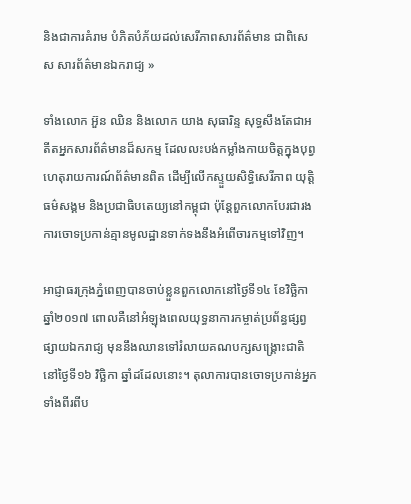និងជាការគំរាម បំភិតបំភ័យដល់សេរីភាពសារព័ត៌មាន ជាពិសេស សារព័ត៌មានឯករាជ្យ »

ទាំងលោក អ៊ួន ឈិន និងលោក យាង សុធារិន្ទ សុទ្ធសឹងតែជាអតីតអ្នកសារព័ត៌មានដ៏សកម្ម ដែលលះបង់កម្លាំងកាយចិត្តក្នុងបុព្វហេតុរាយការណ៍ព័ត៌មានពិត ដើម្បីលើកស្ទួយសិទ្ធិសេរីភាព យុត្តិធម៌សង្គម និងប្រជាធិបតេយ្យនៅកម្ពុជា ប៉ុន្តែពួកលោកបែរជារងការចោទប្រកាន់គ្មានមូលដ្ឋានទាក់ទងនឹងអំពើចារកម្មទៅវិញ។

អាជ្ញាធរក្រុងភ្នំពេញបានចាប់ខ្លួនពួកលោកនៅថ្ងៃទី១៤ ខែវិច្ឆិកា ឆ្នាំ២០១៧ ពោលគឺនៅអំឡុងពេលយុទ្ធនាការកម្ចាត់ប្រព័ន្ធផ្សព្វផ្សាយឯករាជ្យ មុននឹងឈានទៅរំលាយគណបក្សសង្គ្រោះជាតិនៅថ្ងៃទី១៦ វិច្ឆិកា ឆ្នាំដដែលនោះ។ តុលាការបានចោទប្រកាន់អ្នកទាំងពីរពីប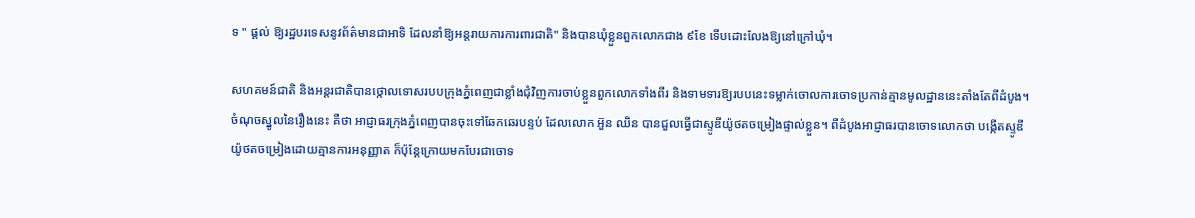ទ " ផ្ដល់ ឱ្យរដ្ឋបរទេសនូវព័ត៌មានជាអាទិ ដែលនាំឱ្យអន្តរាយការការពារជាតិ" និងបានឃុំខ្លួនពួកលោកជាង ៩ខែ ទើបដោះលែងឱ្យនៅក្រៅឃុំ។

សហគមន៍ជាតិ និងអន្តរជាតិបានថ្កោលទោសរបបក្រុងភ្នំពេញជាខ្លាំងជុំវិញការចាប់ខ្លួនពួកលោកទាំងពីរ និងទាមទារឱ្យរបបនេះទម្លាក់ចោលការចោទប្រកាន់គ្មានមូលដ្ឋាននេះតាំងតែពីដំបូង។ ចំណុចស្នូលនៃរឿងនេះ គឺថា អាជ្ញាធរក្រុងភ្នំពេញបានចុះទៅឆែកឆេរបន្ទប់ ដែលលោក អ៊ួន ឈិន បានជួលធ្វើជាស្ទូឌីយ៉ូថតចម្រៀងផ្ទាល់ខ្លួន។ ពីដំបូងអាជ្ញាធរបានចោទលោកថា បង្កើតស្ទូឌីយ៉ូថតចម្រៀងដោយគ្មានការអនុញ្ញាត ក៏ប៉ុន្តែក្រោយមកបែរជាចោទ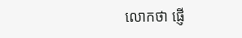លោកថា ផ្ញើ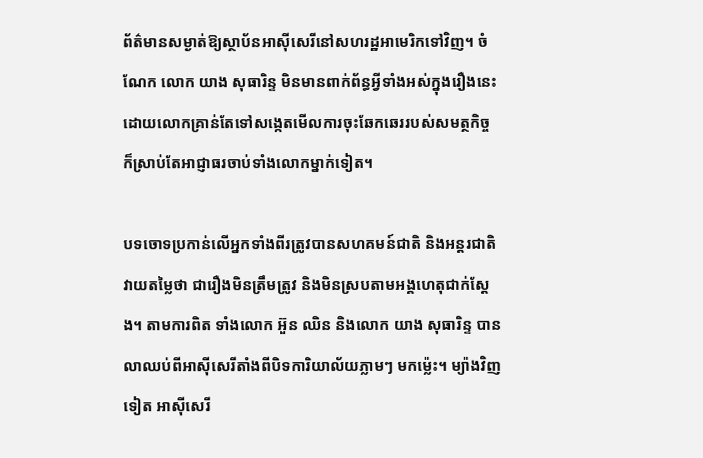ព័ត៌មានសម្ងាត់ឱ្យស្ថាប័នអាស៊ីសេរីនៅសហរដ្ឋអាមេរិកទៅវិញ។ ចំណែក លោក យាង សុធារិន្ទ មិនមានពាក់ព័ន្ធអ្វីទាំងអស់ក្នុងរឿងនេះ ដោយលោកគ្រាន់តែទៅសង្កេតមើលការចុះឆែកឆេររបស់សមត្ថកិច្ច ក៏ស្រាប់តែអាជ្ញាធរចាប់ទាំងលោកម្នាក់ទៀត។

បទចោទប្រកាន់លើអ្នកទាំងពីរត្រូវបានសហគមន៍ជាតិ និងអន្តរជាតិ វាយតម្លៃថា ជារឿងមិនត្រឹមត្រូវ និងមិនស្របតាមអង្គហេតុជាក់ស្ដែង។ តាមការពិត ទាំងលោក អ៊ួន ឈិន និងលោក យាង សុធារិន្ទ បានលាឈប់ពីអាស៊ីសេរីតាំងពីបិទការិយាល័យភ្លាមៗ មកម៉្លេះ។ ម្យ៉ាងវិញទៀត អាស៊ីសេរី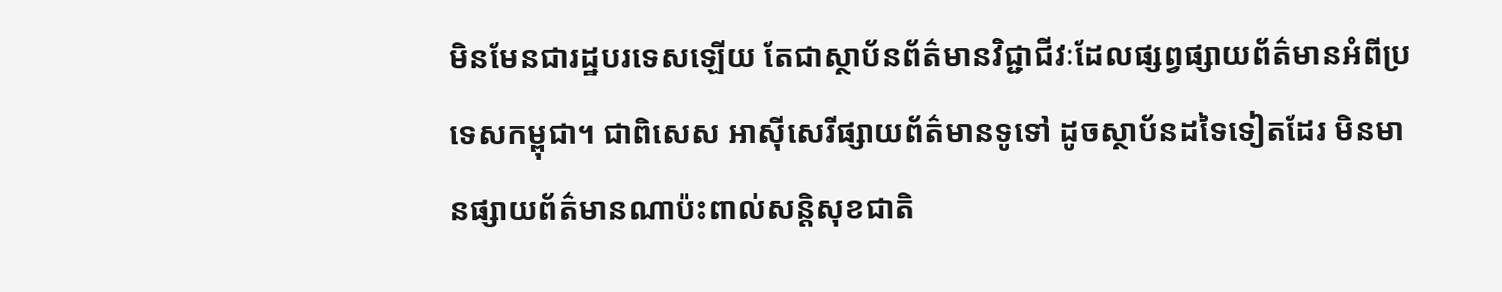មិនមែនជារដ្ឋបរទេសឡើយ តែជាស្ថាប័នព័ត៌មានវិជ្ជាជីវៈដែលផ្សព្វផ្សាយព័ត៌មានអំពីប្រទេសកម្ពុជា។ ជាពិសេស អាស៊ីសេរីផ្សាយព័ត៌មានទូទៅ ដូចស្ថាប័នដទៃទៀតដែរ មិនមានផ្សាយព័ត៌មានណាប៉ះពាល់សន្តិសុខជាតិ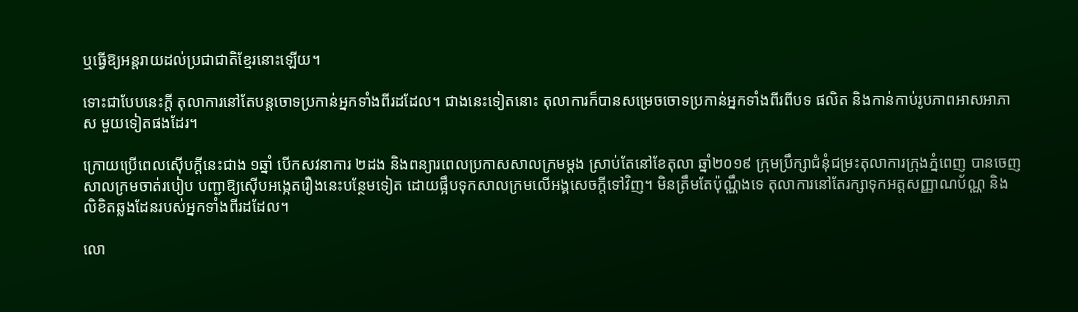ឬធ្វើឱ្យអន្តរាយដល់ប្រជាជាតិខ្មែរនោះឡើយ។

ទោះជាបែបនេះក្តី តុលាការនៅតែបន្តចោទប្រកាន់អ្នកទាំងពីរដដែល។ ជាងនេះទៀតនោះ តុលាការក៏បានសម្រេចចោទប្រកាន់អ្នកទាំងពីរពីបទ ផលិត និងកាន់កាប់រូបភាពអាសអាភាស មួយទៀតផងដែរ។

ក្រោយប្រើពេលស៊ើបក្ដីនេះជាង ១ឆ្នាំ បើកសវនាការ ២ដង និងពន្យារពេលប្រកាសសាលក្រមម្ដង ស្រាប់តែនៅខែតុលា ឆ្នាំ២០១៩ ក្រុមប្រឹក្សាជំនុំជម្រះតុលាការក្រុងភ្នំពេញ បានចេញសាលក្រមចាត់របៀប បញ្ជាឱ្យស៊ើបអង្កេតរឿងនេះបន្ថែមទៀត ដោយផ្អឹបទុកសាលក្រមលើអង្គសេចក្ដីទៅវិញ។ មិនត្រឹមតែប៉ុណ្ណឹងទេ តុលាការនៅតែរក្សាទុកអត្តសញ្ញាណប័ណ្ណ និងលិខិតឆ្លងដែនរបស់អ្នកទាំងពីរដដែល។

លោ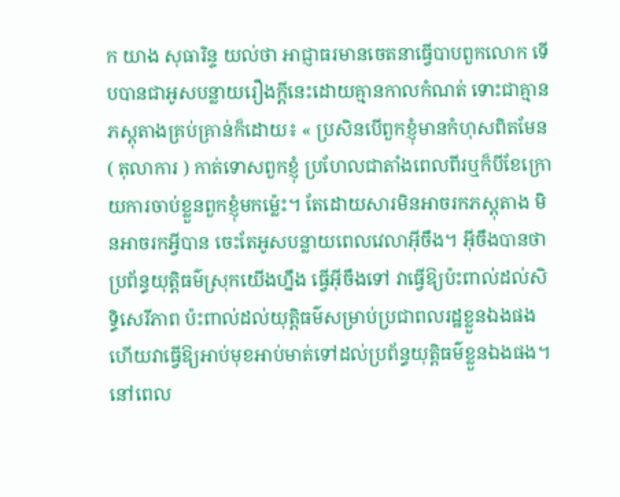ក យាង សុធារិន្ទ យល់ថា អាជ្ញាធរមានចេតនាធ្វើបាបពួកលោក ទើបបានជាអូសបន្លាយរឿងក្ដីនេះដោយគ្មានកាលកំណត់ ទោះជាគ្មានភស្តុតាងគ្រប់គ្រាន់ក៏ដោយ៖ « ប្រសិនបើពួកខ្ញុំមានកំហុសពិតមែន ( តុលាការ ) កាត់ទោសពួកខ្ញុំ ប្រហែលជាតាំងពេលពីរឬក៏បីខែក្រោយការចាប់ខ្លួនពួកខ្ញុំមកម៉្លេះ។ តែដោយសារមិនអាចរកភស្តុតាង មិនអាចរកអ្វីបាន ចេះតែអូសបន្លាយពេលវេលាអ៊ីចឹង។ អ៊ីចឹងបានថាប្រព័ន្ធយុត្តិធម៌ស្រុកយើងហ្នឹង ធ្វើអ៊ីចឹងទៅ វាធ្វើឱ្យប៉ះពាល់ដល់សិទ្ធិសេរីភាព ប៉ះពាល់ដល់យុត្តិធម៌សម្រាប់ប្រជាពលរដ្ឋខ្លួនឯងផង ហើយវាធ្វើឱ្យអាប់មុខអាប់មាត់ទៅដល់ប្រព័ន្ធយុត្តិធម៌ខ្លួនឯងផង។ នៅពេល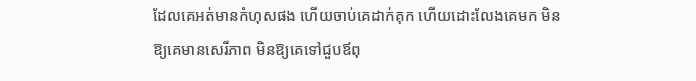ដែលគេអត់មានកំហុសផង ហើយចាប់គេដាក់គុក ហើយដោះលែងគេមក មិនឱ្យគេមានសេរីភាព មិនឱ្យគេទៅជួបឪពុ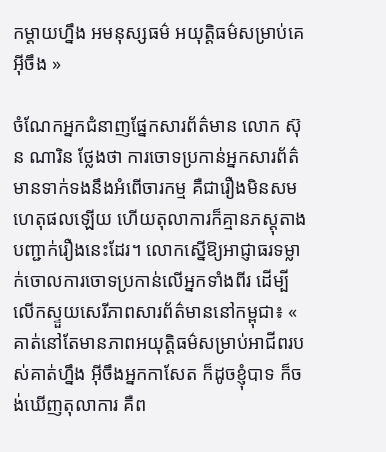កម្ដាយហ្នឹង អមនុស្សធម៌ អយុត្តិធម៌សម្រាប់គេអ៊ីចឹង »

ចំណែកអ្នកជំនាញផ្នែកសារព័ត៌មាន លោក ស៊ុន ណារិន ថ្លែងថា ការចោទប្រកាន់អ្នកសារព័ត៌មានទាក់ទងនឹងអំពើចារកម្ម គឺជារឿងមិនសមហេតុផលឡើយ ហើយតុលាការក៏គ្មានភស្តុតាងបញ្ជាក់រឿងនេះដែរ។ លោកស្នើឱ្យអាជ្ញាធរទម្លាក់ចោលការចោទប្រកាន់លើអ្នកទាំងពីរ ដើម្បីលើកស្ទួយសេរីភាពសារព័ត៌មាននៅកម្ពុជា៖ « គាត់នៅតែមានភាពអយុត្តិធម៌សម្រាប់អាជីពរបស់គាត់ហ្នឹង អ៊ីចឹងអ្នកកាសែត ក៏ដូចខ្ញុំបាទ ក៏ចង់ឃើញតុលាការ គឺព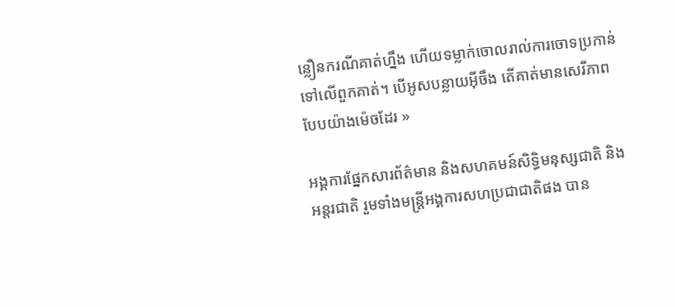ន្លឿនករណីគាត់ហ្នឹង ហើយទម្លាក់ចោលរាល់ការចោទប្រកាន់ទៅលើពួកគាត់។ បើអូសបន្លាយអ៊ីចឹង តើគាត់មានសេរីភាពបែបយ៉ាងម៉េចដែរ »

អង្គការផ្នែកសារព័ត៌មាន និងសហគមន៍សិទ្ធិមនុស្សជាតិ និងអន្តរជាតិ រួមទាំងមន្ត្រីអង្គការសហប្រជាជាតិផង បាន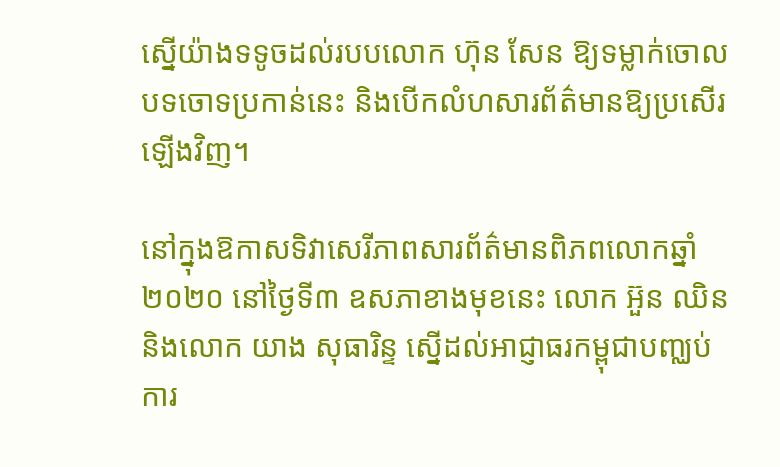ស្នើយ៉ាងទទូចដល់របបលោក ហ៊ុន សែន ឱ្យទម្លាក់ចោលបទចោទប្រកាន់នេះ និងបើកលំហសារព័ត៌មានឱ្យប្រសើរឡើងវិញ។

នៅក្នុងឱកាសទិវាសេរីភាពសារព័ត៌មានពិភពលោកឆ្នាំ២០២០ នៅថ្ងៃទី៣ ឧសភាខាងមុខនេះ លោក អ៊ួន ឈិន និងលោក យាង សុធារិន្ទ ស្នើដល់អាជ្ញាធរកម្ពុជាបញ្ឈប់ការ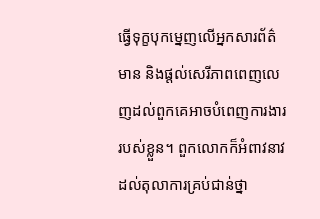ធ្វើទុក្ខបុកម្នេញលើអ្នកសារព័ត៌មាន និងផ្ដល់សេរីភាពពេញលេញដល់ពួកគេអាចបំពេញការងាររបស់ខ្លួន។ ពួកលោកក៏អំពាវនាវដល់តុលាការគ្រប់ជាន់ថ្នា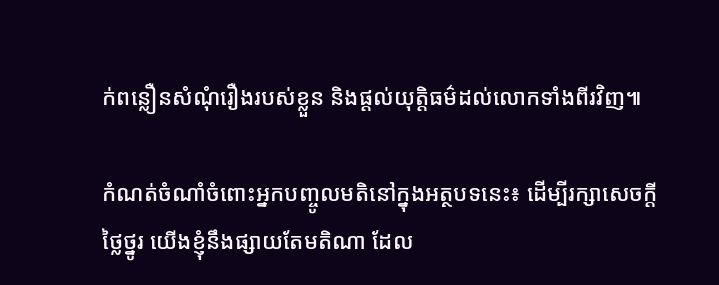ក់ពន្លឿនសំណុំរឿងរបស់ខ្លួន និងផ្ដល់យុត្តិធម៌ដល់លោកទាំងពីរវិញ៕

កំណត់ចំណាំចំពោះអ្នកបញ្ចូលមតិនៅក្នុងអត្ថបទនេះ៖ ដើម្បីរក្សាសេចក្ដីថ្លៃថ្នូរ យើងខ្ញុំនឹងផ្សាយតែមតិណា ដែល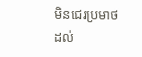មិនជេរប្រមាថដល់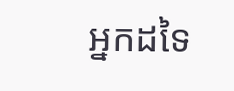អ្នកដទៃ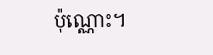ប៉ុណ្ណោះ។